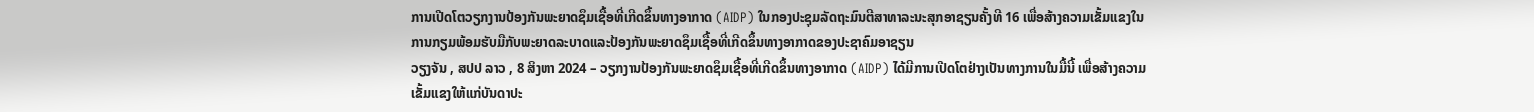ການເປີດໂຕວຽກງານປ້ອງກັນພະຍາດຊຶມເຊື້ອທີ່ເກີດຂຶ້ນທາງອາກາດ (AIDP) ໃນກອງປະຊຸມລັດຖະມົນຕີສາທາລະນະສຸກອາຊຽນຄັ້ງທີ 16 ເພື່ອສ້າງຄວາມເຂັ້ມແຂງໃນການກຽມພ້ອມຮັບມືກັບພະຍາດລະບາດແລະປ້ອງກັນພະຍາດຊຶມເຊື້ອທີ່ເກີດຂຶ້ນທາງອາກາດຂອງປະຊາຄົມອາຊຽນ
ວຽງຈັນ , ສປປ ລາວ , 8 ສິງຫາ 2024 – ວຽກງານປ້ອງກັນພະຍາດຊຶມເຊື້ອທີ່ເກີດຂຶ້ນທາງອາກາດ (AIDP) ໄດ້ມີການເປີດໂຕຢ່າງເປັນທາງການໃນມື້ນີ້ ເພື່ອສ້າງຄວາມເຂັ້ມແຂງໃຫ້ແກ່ບັນດາປະ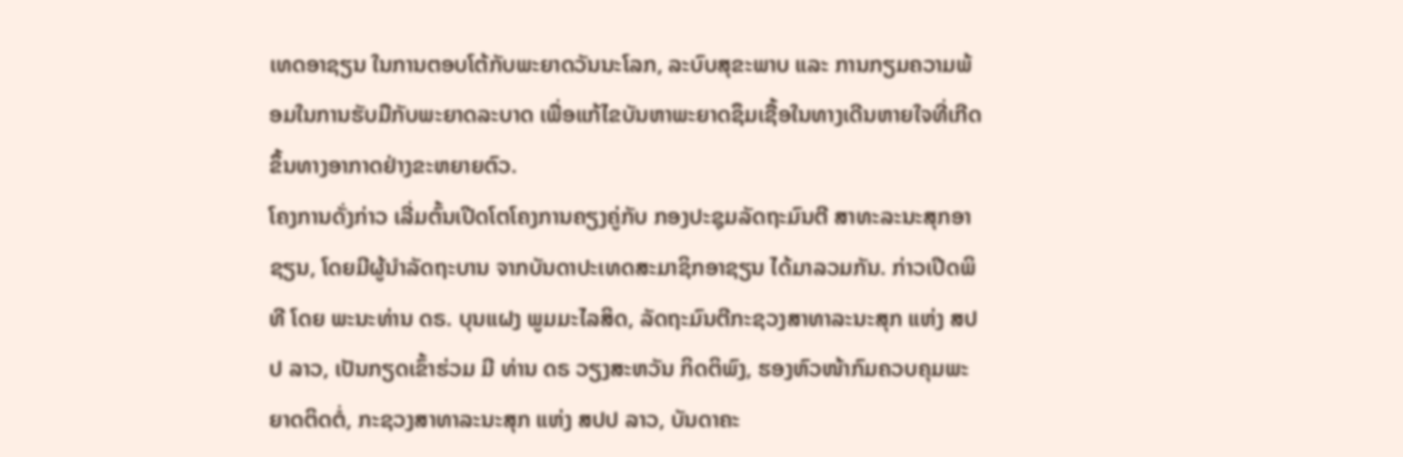ເທດອາຊຽນ ໃນການຕອບໂຕ້ກັບພະຍາດວັນນະໂລກ, ລະບົບສຸຂະພາບ ແລະ ການກຽມຄວາມພ້ອມໃນການຮັບມືກັບພະຍາດລະບາດ ເພື່ອແກ້ໄຂບັນຫາພະຍາດຊຶມເຊື້ອໃນທາງເດີນຫາຍໃຈທີ່ເກີດຂຶ້ນທາງອາກາດຢ່າງຂະຫຍາຍຕົວ.
ໂຄງການດັ່ງກ່າວ ເລີ່ມຕົ້ນເປີດໂຕໂຄງການຄຽງຄູ່ກັບ ກອງປະຊຸມລັດຖະມົນຕີ ສາທະລະນະສຸກອາຊຽນ, ໂດຍມີຜູ້ນຳລັດຖະບານ ຈາກບັນດາປະເທດສະມາຊິກອາຊຽນ ໄດ້ມາລວມກັນ. ກ່າວເປີດພິທີ ໂດຍ ພະນະທ່ານ ດຣ. ບຸນແຝງ ພູມມະໄລສິດ, ລັດຖະມົນຕີກະຊວງສາທາລະນະສຸກ ແຫ່ງ ສປປ ລາວ, ເປັນກຽດເຂົ້າຮ່ວມ ມີ ທ່ານ ດຣ ວຽງສະຫວັນ ກິດຕິພົງ, ຮອງຫົວໜ້າກົມຄວບຄຸມພະຍາດຕິດຕໍ່, ກະຊວງສາທາລະນະສຸກ ແຫ່ງ ສປປ ລາວ, ບັນດາຄະ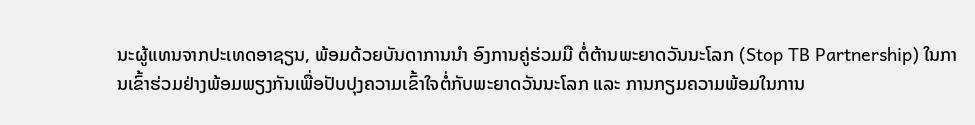ນະຜູ້ແທນຈາກປະເທດອາຊຽນ, ພ້ອມດ້ວຍບັນດາການນຳ ອົງການຄູ່ຮ່ວມມື ຕໍ່ຕ້ານພະຍາດວັນນະໂລກ (Stop TB Partnership) ໃນການເຂົ້າຮ່ວມຢ່າງພ້ອມພຽງກັນເພື່ອປັບປຸງຄວາມເຂົ້າໃຈຕໍ່ກັບພະຍາດວັນນະໂລກ ແລະ ການກຽມຄວາມພ້ອມໃນການ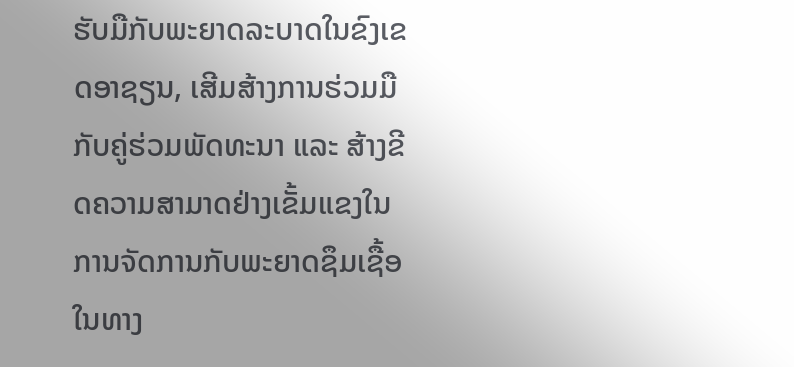ຮັບມືກັບພະຍາດລະບາດໃນຂົງເຂດອາຊຽນ, ເສີມສ້າງການຮ່ວມມືກັບຄູ່ຮ່ວມພັດທະນາ ແລະ ສ້າງຂີດຄວາມສາມາດຢ່າງເຂັ້ມແຂງໃນການຈັດການກັບພະຍາດຊຶມເຊື້ອໃນທາງ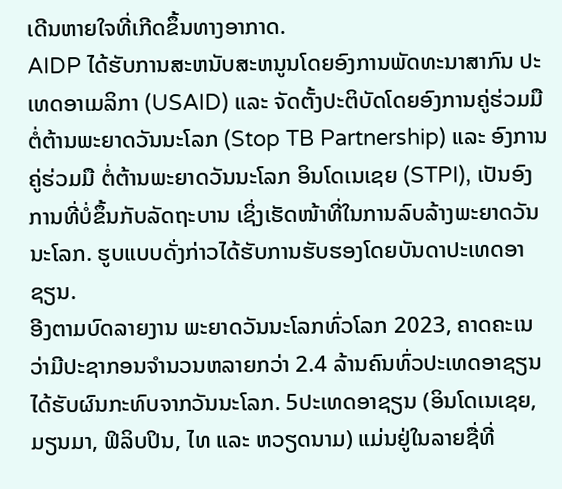ເດີນຫາຍໃຈທີ່ເກີດຂຶ້ນທາງອາກາດ.
AIDP ໄດ້ຮັບການສະຫນັບສະຫນູນໂດຍອົງການພັດທະນາສາກົນ ປະເທດອາເມລິກາ (USAID) ແລະ ຈັດຕັ້ງປະຕິບັດໂດຍອົງການຄູ່ຮ່ວມມື ຕໍ່ຕ້ານພະຍາດວັນນະໂລກ (Stop TB Partnership) ແລະ ອົງການຄູ່ຮ່ວມມື ຕໍ່ຕ້ານພະຍາດວັນນະໂລກ ອິນໂດເນເຊຍ (STPI), ເປັນອົງການທີ່ບໍ່ຂຶ້ນກັບລັດຖະບານ ເຊິ່ງເຮັດໜ້າທີ່ໃນການລົບລ້າງພະຍາດວັນນະໂລກ. ຮູບແບບດັ່ງກ່າວໄດ້ຮັບການຮັບຮອງໂດຍບັນດາປະເທດອາຊຽນ.
ອີງຕາມບົດລາຍງານ ພະຍາດວັນນະໂລກທົ່ວໂລກ 2023, ຄາດຄະເນວ່າມີປະຊາກອນຈຳນວນຫລາຍກວ່າ 2.4 ລ້ານຄົນທົ່ວປະເທດອາຊຽນ ໄດ້ຮັບຜົນກະທົບຈາກວັນນະໂລກ. 5ປະເທດອາຊຽນ (ອິນໂດເນເຊຍ, ມຽນມາ, ຟິລິບປິນ, ໄທ ແລະ ຫວຽດນາມ) ແມ່ນຢູ່ໃນລາຍຊື່ທີ່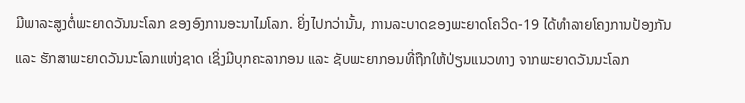ມີພາລະສູງຕໍ່ພະຍາດວັນນະໂລກ ຂອງອົງການອະນາໄມໂລກ. ຍິ່ງໄປກວ່ານັ້ນ, ການລະບາດຂອງພະຍາດໂຄວິດ-19 ໄດ້ທຳລາຍໂຄງການປ້ອງກັນ ແລະ ຮັກສາພະຍາດວັນນະໂລກແຫ່ງຊາດ ເຊິ່ງມີບຸກຄະລາກອນ ແລະ ຊັບພະຍາກອນທີ່ຖືກໃຫ້ປ່ຽນແນວທາງ ຈາກພະຍາດວັນນະໂລກ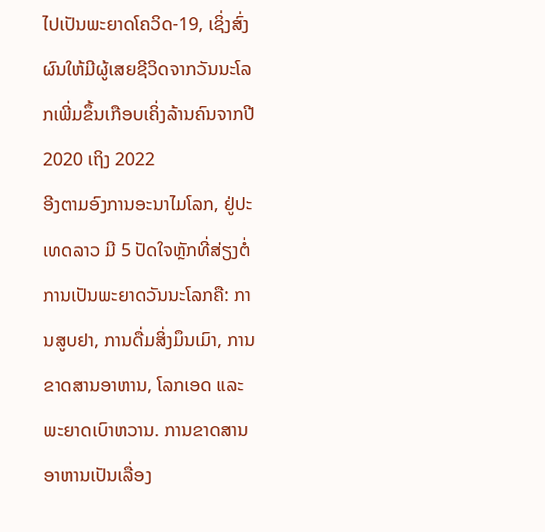ໄປເປັນພະຍາດໂຄວິດ-19, ເຊິ່ງສົ່ງຜົນໃຫ້ມີຜູ້ເສຍຊີວິດຈາກວັນນະໂລກເພີ່ມຂຶ້ນເກືອບເຄິ່ງລ້ານຄົນຈາກປີ 2020 ເຖິງ 2022
ອີງຕາມອົງການອະນາໄມໂລກ, ຢູ່ປະເທດລາວ ມີ 5 ປັດໃຈຫຼັກທີ່ສ່ຽງຕໍ່ການເປັນພະຍາດວັນນະໂລກຄື: ການສູບຢາ, ການດື່ມສິ່ງມຶນເມົາ, ການຂາດສານອາຫານ, ໂລກເອດ ແລະ ພະຍາດເບົາຫວານ. ການຂາດສານອາຫານເປັນເລື່ອງ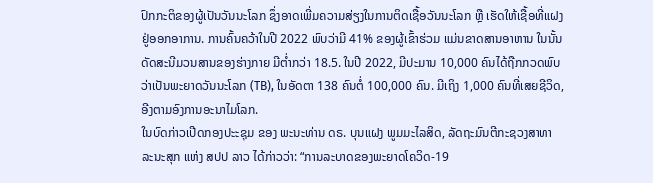ປົກກະຕິຂອງຜູ້ເປັນວັນນະໂລກ ຊຶ່ງອາດເພີ່ມຄວາມສ່ຽງໃນການຕິດເຊື້ອວັນນະໂລກ ຫຼື ເຮັດໃຫ້ເຊື້ອທີ່ແຝງຢູ່ອອກອາການ. ການຄົ້ນຄວ້າໃນປີ 2022 ພົບວ່າມີ 41% ຂອງຜູ້ເຂົ້າຮ່ວມ ແມ່ນຂາດສານອາຫານ ໃນນັ້ນດັດສະນີມວນສານຂອງຮ່າງກາຍ ມີຕໍ່າກວ່າ 18.5. ໃນປີ 2022, ມີປະມານ 10,000 ຄົນໄດ້ຖືກກວດພົບວ່າເປັນພະຍາດວັນນະໂລກ (TB), ໃນອັດຕາ 138 ຄົນຕໍ່ 100,000 ຄົນ. ມີເຖິງ 1,000 ຄົນທີ່ເສຍຊີວິດ, ອີງຕາມອົງການອະນາໄມໂລກ.
ໃນບົດກ່າວເປີດກອງປະະຊຸມ ຂອງ ພະນະທ່ານ ດຣ. ບຸນແຝງ ພູມມະໄລສິດ, ລັດຖະມົນຕີກະຊວງສາທາລະນະສຸກ ແຫ່ງ ສປປ ລາວ ໄດ້ກ່າວວ່າ: “ການລະບາດຂອງພະຍາດໂຄວິດ-19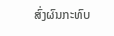ສົ່ງຜົນກະທົບ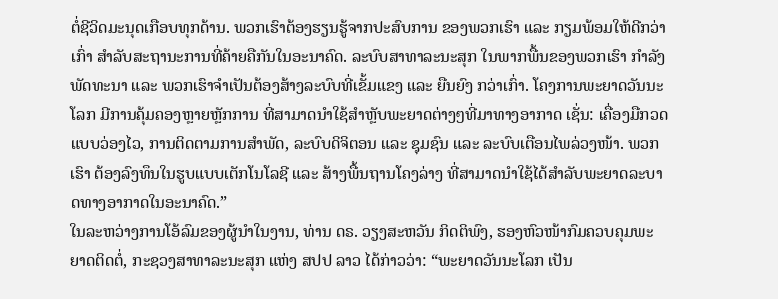ຕໍ່ຊີວິດມະນຸດເກືອບທຸກດ້ານ. ພວກເຮົາຕ້ອງຮຽນຮູ້ຈາກປະສົບການ ຂອງພວກເຮົາ ແລະ ກຽມພ້ອມໃຫ້ດີກວ່າເກົ່າ ສໍາລັບສະຖານະການທີ່ຄ້າຍຄືກັນໃນອະນາຄົດ. ລະບົບສາທາລະນະສຸກ ໃນພາກພື້ນຂອງພວກເຮົາ ກໍາລັງພັດທະນາ ແລະ ພວກເຮົາຈໍາເປັນຕ້ອງສ້າງລະບົບທີ່ເຂັ້ມແຂງ ແລະ ຍືນຍົງ ກວ່າເກົ່າ. ໂຄງການພະຍາດວັນນະໂລກ ມີການຄຸ້ມຄອງຫຼາຍຫຼັກການ ທີ່ສາມາດນໍາໃຊ້ສໍາຫຼັບພະຍາດຕ່າງໆທີ່ມາທາງອາກາດ ເຊັ່ນ: ເຄື່ອງມືກວດແບບວ່ອງໄວ, ການຕິດຕາມການສໍາພັດ, ລະບົບດິຈິຕອນ ແລະ ຊຸມຊົນ ແລະ ລະບົບເຕືອນໄພລ່ວງໜ້າ. ພວກເຮົາ ຕ້ອງລົງທຶນໃນຮູບແບບເຕັກໂນໂລຊີ ແລະ ສ້າງພື້ນຖານໂຄງລ່າງ ທີ່ສາມາດນຳໃຊ້ໄດ້ສຳລັບພະຍາດລະບາດທາງອາກາດໃນອະນາຄົດ.”
ໃນລະຫວ່າງການໂອ້ລົມຂອງຜູ້ນໍາໃນງານ, ທ່ານ ດຣ. ວຽງສະຫວັນ ກິດຕິພົງ, ຮອງຫົວໜ້າກົມຄວບຄຸມພະຍາດຕິດຕໍ່, ກະຊວງສາທາລະນະສຸກ ແຫ່ງ ສປປ ລາວ ໄດ້ກ່າວວ່າ: “ພະຍາດວັນນະໂລກ ເປັນ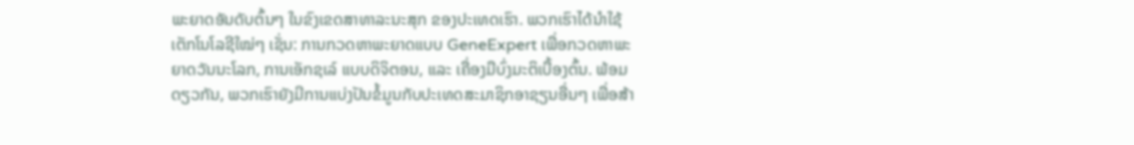ພະຍາດອັນດັບຕົ້ນໆ ໃນຂົງເຂດສາທາລະນະສຸກ ຂອງປະເທດເຮົາ. ພວກເຮົາໄດ້ນຳໃຊ້ ເຕັກໂນໂລຊີໃໝ່ໆ ເຊັ່ນ: ການກວດຫາພະຍາດແບບ GeneExpert ເພື່ອກວດຫາພະຍາດວັນນະໂລກ, ການເອັກຊເລ໌ ແບບດິຈິຕອນ, ແລະ ເຄື່ອງມືບົ່ງມະຕິເບື້ອງຕົ້ນ. ພ້ອມດຽວກັນ, ພວກເຮົາຍັງມີການແບ່ງປັນຂໍ້ມູນກັບປະເທດສະມາຊິກອາຊຽນອື່ນໆ ເພື່ອສ້າ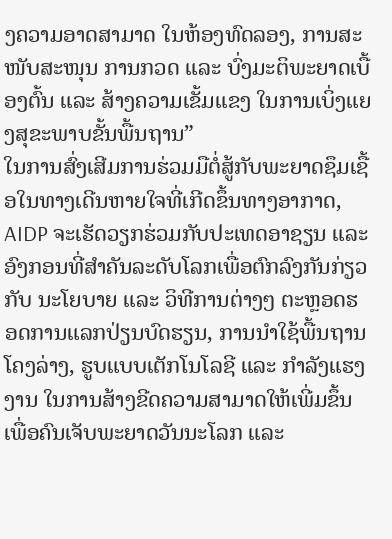ງຄວາມອາດສາມາດ ໃນຫ້ອງທົດລອງ, ການສະໜັບສະໜຸນ ການກວດ ແລະ ບົ່ງມະຕິພະຍາດເບື້ອງຕົ້ນ ແລະ ສ້າງຄວາມເຂັ້ມແຂງ ໃນການເບິ່ງແຍງສຸຂະພາບຂັ້ນພື້ນຖານ”
ໃນການສົ່ງເສີມການຮ່ວມມືຕໍ່ສູ້ກັບພະຍາດຊຶມເຊື້ອໃນທາງເດີນຫາຍໃຈທີ່ເກີດຂຶ້ນທາງອາກາດ, AIDP ຈະເຮັດວຽກຮ່ວມກັບປະເທດອາຊຽນ ແລະ ອົງກອນທີ່ສຳຄັນລະດັບໂລກເພື່ອຕົກລົງກັນກ່ຽວກັບ ນະໂຍບາຍ ແລະ ວິທີການຕ່າງໆ ຕະຫຼອດຮອດການແລກປ່ຽນບົດຮຽນ, ການນຳໃຊ້ພື້ນຖານໂຄງລ່າງ, ຮູບແບບເຕັກໂນໂລຊີ ແລະ ກຳລັງແຮງງານ ໃນການສ້າງຂີດຄວາມສາມາດໃຫ້ເພີ່ມຂຶ້ນ ເພື່ອຄົນເຈັບພະຍາດວັນນະໂລກ ແລະ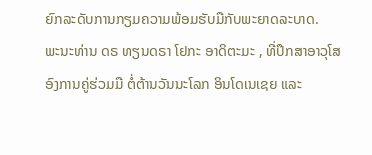ຍົກລະດັບການກຽມຄວາມພ້ອມຮັບມືກັບພະຍາດລະບາດ.
ພະນະທ່ານ ດຣ ທຽນດຣາ ໂຢກະ ອາດິຕະມະ , ທີ່ປຶກສາອາວຸໂສ ອົງການຄູ່ຮ່ວມມື ຕໍ່ຕ້ານວັນນະໂລກ ອິນໂດເນເຊຍ ແລະ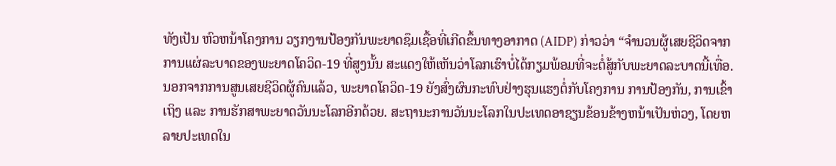ທັງເປັນ ຫົວຫນ້າໂຄງການ ວຽກງານປ້ອງກັນພະຍາດຊຶມເຊື້ອທີ່ເກີດຂຶ້ນທາງອາກາດ (AIDP) ກ່າວວ່າ “ຈຳນວນຜູ້ເສຍຊີວິດຈາກການແຜ່ລະບາດຂອງພະຍາດໂຄວິດ-19 ທີ່ສູງນັ້ນ ສະແດງໃຫ້ເຫັນວ່າໂລກເຮົາບໍ່ໄດ້ກຽມພ້ອມທີ່ຈະຕໍ່ສູ້ກັບພະຍາດລະບາດນີ້ເທື່ອ. ນອກຈາກການສູນເສຍຊີວິດຜູ້ຄົນແລ້ວ, ພະຍາດໂຄວິດ-19 ຍັງສົ່ງຜົນກະທົບຢ່າງຮຸນແຮງຕໍ່ກັບໂຄງການ ການປ້ອງກັນ, ການເຂົ້າເຖິງ ແລະ ການຮັກສາພະຍາດວັນນະໂລກອີກດ້ວຍ. ສະຖານະການວັນນະໂລກໃນປະເທດອາຊຽນຂ້ອນຂ້າງຫນ້າເປັນຫ່ວງ, ໂດຍຫລາຍປະເທດໃນ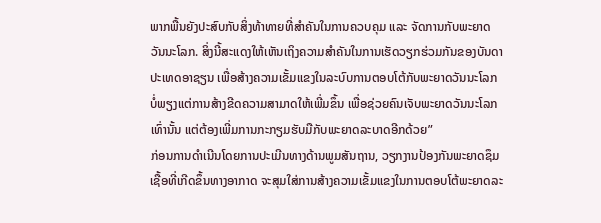ພາກພື້ນຍັງປະສົບກັບສິ່ງທ້າທາຍທີ່ສຳຄັນໃນການຄວບຄຸມ ແລະ ຈັດການກັບພະຍາດວັນນະໂລກ. ສິ່ງນີ້ສະແດງໃຫ້ເຫັນເຖິງຄວາມສຳຄັນໃນການເຮັດວຽກຮ່ວມກັນຂອງບັນດາປະເທດອາຊຽນ ເພື່ອສ້າງຄວາມເຂັ້ມແຂງໃນລະບົບການຕອບໂຕ້ກັບພະຍາດວັນນະໂລກ ບໍ່ພຽງແຕ່ການສ້າງຂີດຄວາມສາມາດໃຫ້ເພີ່ມຂຶ້ນ ເພື່ອຊ່ວຍຄົນເຈັບພະຍາດວັນນະໂລກເທົ່ານັ້ນ ແຕ່ຕ້ອງເພີ່ມການກະກຽມຮັບມືກັບພະຍາດລະບາດອີກດ້ວຍ”
ກ່ອນການດຳເນີນໂດຍການປະເມີນທາງດ້ານພູມສັນຖານ, ວຽກງານປ້ອງກັນພະຍາດຊຶມເຊື້ອທີ່ເກີດຂຶ້ນທາງອາກາດ ຈະສຸມໃສ່ການສ້າງຄວາມເຂັ້ມແຂງໃນການຕອບໂຕ້ພະຍາດລະ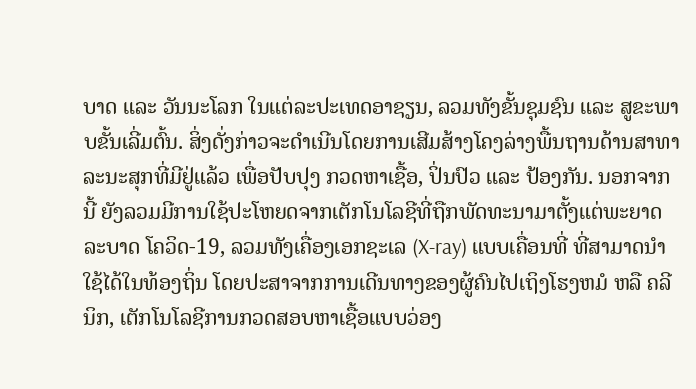ບາດ ແລະ ວັນນະໂລກ ໃນແຕ່ລະປະເທດອາຊຽນ, ລວມທັງຂັ້ນຊຸມຊົນ ແລະ ສູຂະພາບຂັ້ນເລີ່ມຕົ້ນ. ສິ່ງດັ່ງກ່າວຈະດຳເນີນໂດຍການເສີມສ້າງໂຄງລ່າງພື້ນຖານດ້ານສາທາລະນະສຸກທີ່ມີຢູ່ແລ້ວ ເພື່ອປັບປຸງ ກວດຫາເຊື້ອ, ປິ່ນປົວ ແລະ ປ້ອງກັນ. ນອກຈາກນີ້ ຍັງລວມມີການໃຊ້ປະໂຫຍດຈາກເຕັກໂນໂລຊີທີ່ຖືກພັດທະນາມາຕັ້ງແຕ່ພະຍາດລະບາດ ໂຄວິດ-19, ລວມທັງເຄື່ອງເອກຊະເລ (X-ray) ແບບເຄື່ອນທີ່ ທີ່ສາມາດນຳໃຊ້ໄດ້ໃນທ້ອງຖິ່ນ ໂດຍປະສາຈາກການເດີນທາງຂອງຜູ້ຄົນໄປເຖິງໂຮງຫມໍ ຫລື ຄລີນິກ, ເຕັກໂນໂລຊີການກວດສອບຫາເຊື້ອແບບວ່ອງ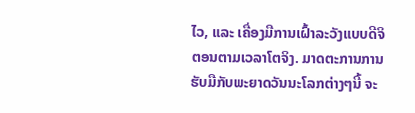ໄວ, ແລະ ເຄື່ອງມືການເຝົ້າລະວັງແບບດີຈິຕອນຕາມເວລາໂຕຈິງ. ມາດຕະການການຮັບມືກັບພະຍາດວັນນະໂລກຕ່າງໆນີ້ ຈະ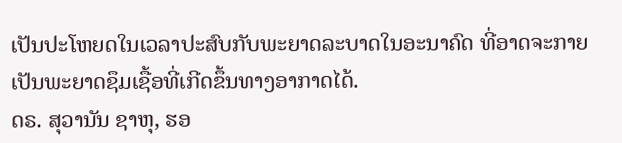ເປັນປະໂຫຍດໃນເວລາປະສົບກັບພະຍາດລະບາດໃນອະນາຄົດ ທີ່ອາດຈະກາຍເປັນພະຍາດຊຶມເຊື້ອທີ່ເກີດຂຶ້ນທາງອາກາດໄດ້.
ດຣ. ສຸວານັນ ຊາຫຸ, ຮອ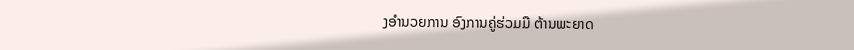ງອຳນວຍການ ອົງການຄູ່ຮ່ວມມື ຕ້ານພະຍາດ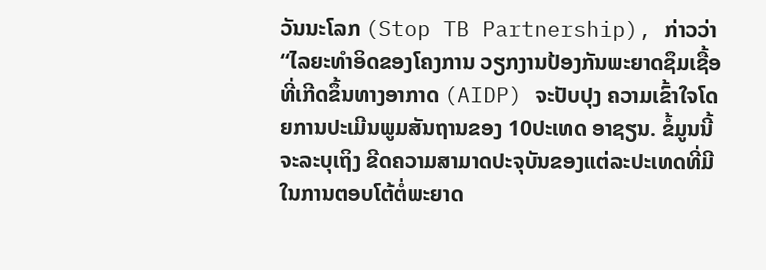ວັນນະໂລກ (Stop TB Partnership), ກ່າວວ່າ “ໄລຍະທຳອິດຂອງໂຄງການ ວຽກງານປ້ອງກັນພະຍາດຊຶມເຊື້ອທີ່ເກີດຂຶ້ນທາງອາກາດ (AIDP) ຈະປັບປຸງ ຄວາມເຂົ້າໃຈໂດຍການປະເມີນພູມສັນຖານຂອງ 10ປະເທດ ອາຊຽນ. ຂໍ້ມູນນີ້ຈະລະບຸເຖິງ ຂີດຄວາມສາມາດປະຈຸບັນຂອງແຕ່ລະປະເທດທີ່ມີ ໃນການຕອບໂຕ້ຕໍ່ພະຍາດ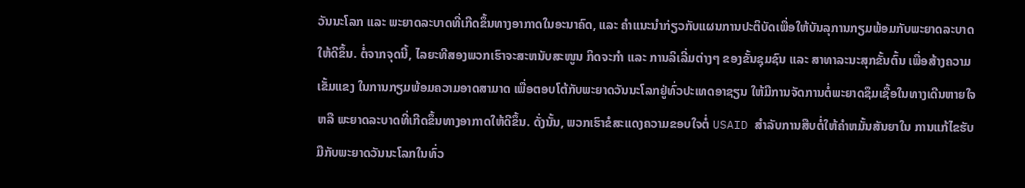ວັນນະໂລກ ແລະ ພະຍາດລະບາດທີ່ເກີດຂຶ້ນທາງອາກາດໃນອະນາຄົດ, ແລະ ຄຳແນະນຳກ່ຽວກັບແຜນການປະຕິບັດເພື່ອໃຫ້ບັນລຸການກຽມພ້ອມກັບພະຍາດລະບາດໃຫ້ດີຂຶ້ນ. ຕໍ່ຈາກຈຸດນີ້, ໄລຍະທີສອງພວກເຮົາຈະສະຫນັບສະໜູນ ກິດຈະກຳ ແລະ ການລິເລີ່ມຕ່າງໆ ຂອງຂັ້ນຊຸມຊົນ ແລະ ສາທາລະນະສຸກຂັ້ນຕົ້ນ ເພື່ອສ້າງຄວາມເຂັ້ມແຂງ ໃນການກຽມພ້ອມຄວາມອາດສາມາດ ເພື່ອຕອບໂຕ້ກັບພະຍາດວັນນະໂລກຢູ່ທົ່ວປະເທດອາຊຽນ ໃຫ້ມີການຈັດການຕໍ່ພະຍາດຊຶມເຊື້ອໃນທາງເດີນຫາຍໃຈ ຫລື ພະຍາດລະບາດທີ່ເກີດຂຶ້ນທາງອາກາດໃຫ້ດີຂຶ້ນ. ດັ່ງນັ້ນ, ພວກເຮົາຂໍສະແດງຄວາມຂອບໃຈຕໍ່ USAID ສຳລັບການສືບຕໍ່ໃຫ້ຄຳຫມັ້ນສັນຍາໃນ ການແກ້ໄຂຮັບມືກັບພະຍາດວັນນະໂລກໃນທົ່ວ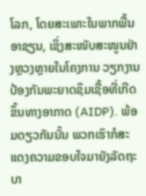ໂລກ, ໂດຍສະເພາະໃນພາກພື້ນອາຊຽນ, ເຊິ່ງສະໜັບສະໜູນຢ່າງຫຼວງຫຼາຍໃນໂຄງການ ວຽກງານປ້ອງກັນພະຍາດຊຶມເຊື້ອທີ່ເກີດຂຶ້ນທາງອາກາດ (AIDP). ພ້ອມດຽວກັນນັ້ນ ພວກເຮົາກໍສະແດງຄວາມຂອບໃຈມາຍັງລັດຖະບາ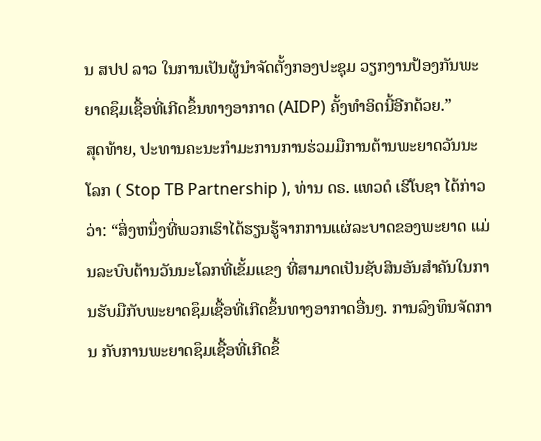ນ ສປປ ລາວ ໃນການເປັນຜູ້ນຳຈັດຕັ້ງກອງປະຊຸມ ວຽກງານປ້ອງກັນພະຍາດຊຶມເຊື້ອທີ່ເກີດຂຶ້ນທາງອາກາດ (AIDP) ຄັ້ງທຳອິດນີ້ອີກດ້ວຍ.”
ສຸດທ້າຍ, ປະທານຄະນະກຳມະການການຮ່ວມມືການຕ້ານພະຍາດວັນນະໂລກ ( Stop TB Partnership ), ທ່ານ ດຣ. ແທວດໍ ເຮີໂບຊາ ໄດ້ກ່າວວ່າ: “ສິ່ງຫນຶ່ງທີ່ພວກເຮົາໄດ້ຮຽນຮູ້ຈາກການແຜ່ລະບາດຂອງພະຍາດ ແມ່ນລະບົບຕ້ານວັນນະໂລກທີ່ເຂັ້ມແຂງ ທີ່ສາມາດເປັນຊັບສິນອັນສໍາຄັນໃນການຮັບມືກັບພະຍາດຊຶມເຊື້ອທີ່ເກີດຂຶ້ນທາງອາກາດອື່ນໆ. ການລົງທຶນຈັດການ ກັບການພະຍາດຊຶມເຊື້ອທີ່ເກີດຂຶ້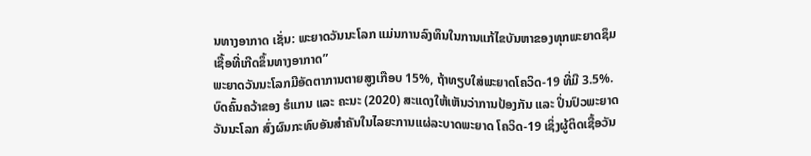ນທາງອາກາດ ເຊັ່ນ: ພະຍາດວັນນະໂລກ ແມ່ນການລົງທຶນໃນການແກ້ໄຂບັນຫາຂອງທຸກພະຍາດຊຶມເຊື້ອທີ່ເກີດຂຶ້ນທາງອາກາດ”
ພະຍາດວັນນະໂລກມີອັດຕາການຕາຍສູງເກືອບ 15%, ຖ້າທຽບໃສ່ພະຍາດໂຄວິດ-19 ທີ່ມີ 3.5%. ບົດຄົ້ນຄວ້າຂອງ ຮໍແກນ ແລະ ຄະນະ (2020) ສະແດງໃຫ້ເຫັນວ່າການປ້ອງກັນ ແລະ ປິ່ນປົວພະຍາດວັນນະໂລກ ສົ່ງຜົນກະທົບອັນສຳຄັນໃນໄລຍະການແຜ່ລະບາດພະຍາດ ໂຄວິດ-19 ເຊິ່ງຜູ້ຕິດເຊື້ອວັນ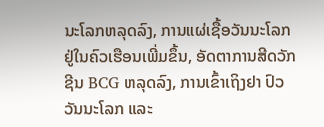ນະໂລກຫລຸດລົງ, ການແຜ່ເຊື້ອວັນນະໂລກຢູ່ໃນຄົວເຮືອນເພີ່ມຂຶ້ນ, ອັດຕາການສີດວັກຊີນ BCG ຫລຸດລົງ, ການເຂົ້າເຖິງຢາ ປົວວັນນະໂລກ ແລະ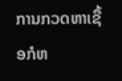ການກວດຫາເຊື້ອກໍຫ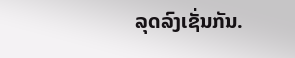ລຸດລົງເຊັ່ນກັນ.